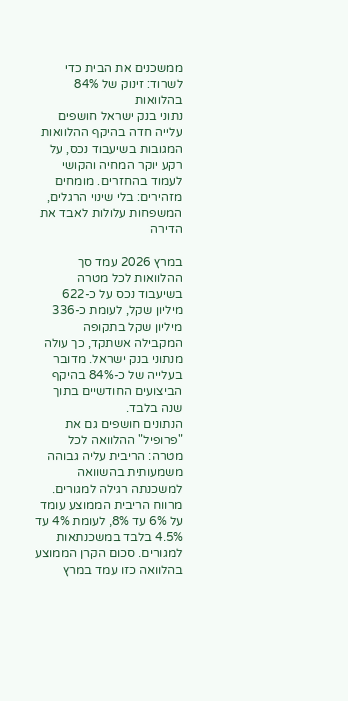ממשכנים את הבית כדי לשרוד: זינוק של 84% בהלוואות
נתוני בנק ישראל חושפים עלייה חדה בהיקף ההלוואות המגובות בשיעבוד נכס, על רקע יוקר המחיה והקושי לעמוד בהחזרים. מומחים מזהירים: בלי שינוי הרגלים, המשפחות עלולות לאבד את הדירה

במרץ 2026 עמד סך ההלוואות לכל מטרה בשיעבוד נכס על כ-622 מיליון שקל, לעומת כ-336 מיליון שקל בתקופה המקבילה אשתקד, כך עולה מנתוני בנק ישראל. מדובר בעלייה של כ-84% בהיקף הביצועים החודשיים בתוך שנה בלבד.
הנתונים חושפים גם את "פרופיל" ההלוואה לכל מטרה: הריבית עליה גבוהה משמעותית בהשוואה למשכנתה רגילה למגורים. מרווח הריבית הממוצע עומד על 6% עד 8%, לעומת 4% עד 4.5% בלבד במשכנתאות למגורים. סכום הקרן הממוצע בהלוואה כזו עמד במרץ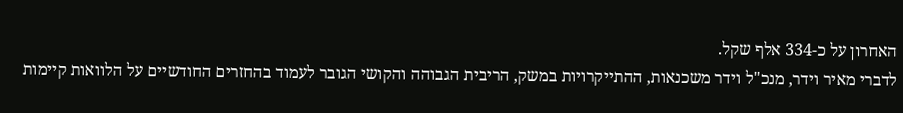האחרון על כ-334 אלף שקל.
לדברי מאיר וידר, מנכ"ל וידר משכנאות, ההתייקרויות במשק, הריבית הגבוהה והקושי הגובר לעמוד בהחזרים החודשיים על הלוואות קיימות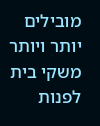מובילים יותר ויותר משקי בית לפנות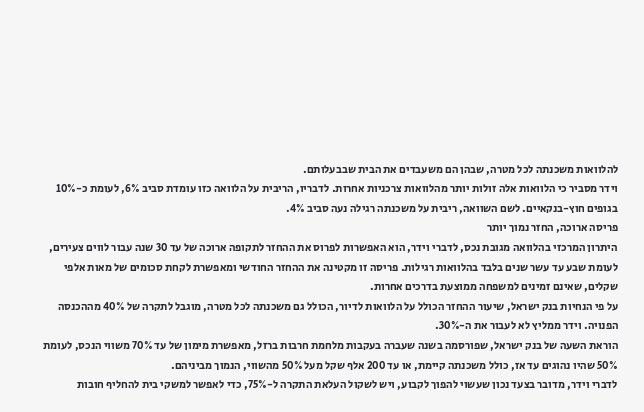להלוואות משכנתה לכל מטרה, שבהן הם משעבדים את הבית שבבעלותם.
וידר מסביר כי הלוואות אלה זולות יותר מהלוואות צרכניות אחרות. לדבריו, הריבית על הלוואה כזו עומדת סביב 6%, לעומת כ-10% בגופים חוץ-בנקאיים. לשם השוואה, ריבית על משכנתה רגילה נעה סביב 4%.
פריסה ארוכה, החזר נמוך יותר
היתרון המרכזי בהלוואה מגובת נכס, לדברי וידר, הוא האפשרות לפרוס את ההחזר לתקופה ארוכה של עד 30 שנה עבור לווים צעירים, לעומת שבע עד עשר שנים בלבד בהלוואות רגילות. פריסה זו מקטינה את ההחזר החודשי ומאפשרת לקחת סכומים של מאות אלפי שקלים, שאינם זמינים למשפחה ממוצעת בדרכים אחרות.
על פי הנחיות בנק ישראל, שיעור ההחזר הכולל על הלוואות לדיור, הכולל גם משכנתה לכל מטרה, מוגבל לתקרה של 40% מההכנסה הפנויה. וידר ממליץ לא לעבור את ה-30%.
הוראת השעה של בנק ישראל, שפורסמה בשנה שעברה בעקבות מלחמת חרבות ברזל, מאפשרת מימון של עד 70% משווי הנכס, לעומת 50% שהיו נהוגים עד אז, כולל משכנתה קיימת, או עד 200 אלף שקל מעל 50% מהשווי, הנמוך מביניהם.
לדברי וידר, מדובר בצעד נכון שעשוי להפוך לקבוע, ויש לשקול העלאת התקרה ל-75%, כדי לאפשר למשקי בית להחליף חובות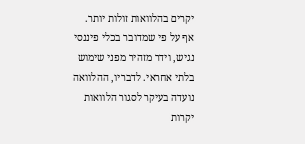יקרים בהלוואות זולות יותר.
אף על פי שמדובר בכלי פיננסי נגיש, וידר מזהיר מפני שימוש בלתי אחראי. לדבריו, ההלוואה נועדה בעיקר לסגור הלוואות יקרות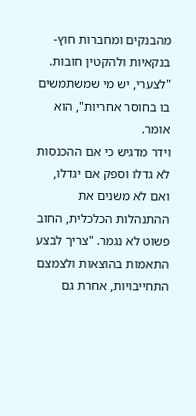מהבנקים ומחברות חוץ-בנקאיות ולהקטין חובות. "לצערי, יש מי שמשתמשים בו בחוסר אחריות", הוא אומר.
וידר מדגיש כי אם ההכנסות לא גדלו וספק אם יגדלו, ואם לא משנים את ההתנהלות הכלכלית, החוב פשוט לא נגמר. "צריך לבצע התאמות בהוצאות ולצמצם התחייבויות, אחרת גם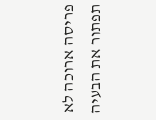פריסה ארוכה לא תפתור את הבעיה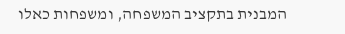המבנית בתקציב המשפחה, ומשפחות כאלו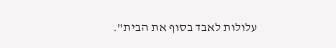עלולות לאבד בסוף את הבית".